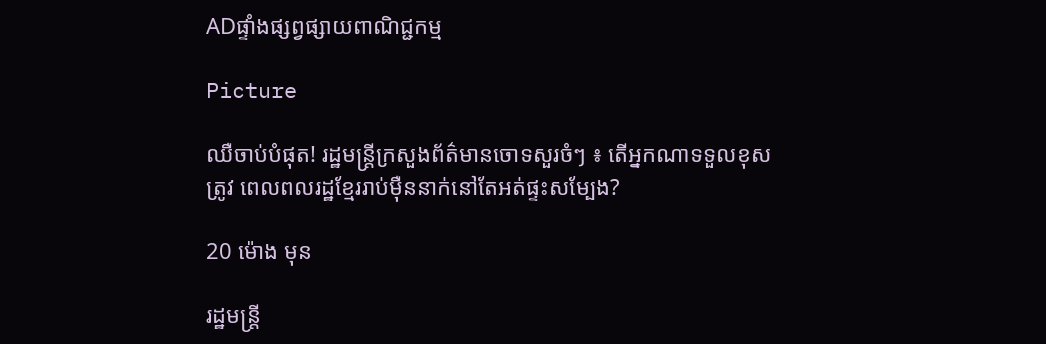ADផ្ទាំងផ្សព្វផ្សាយពាណិជ្ជកម្ម

Picture

ឈឺចាប់បំផុត! រដ្ឋមន្ត្រីក្រសួងព័ត៌មានចោទសួរចំៗ ៖ តើអ្នកណាទទួលខុសត្រូវ ពេលពលរដ្ឋខ្មែររាប់ម៉ឺននាក់នៅតែអត់ផ្ទះសម្បែង?

20 ម៉ោង មុន

រដ្ឋមន្ត្រី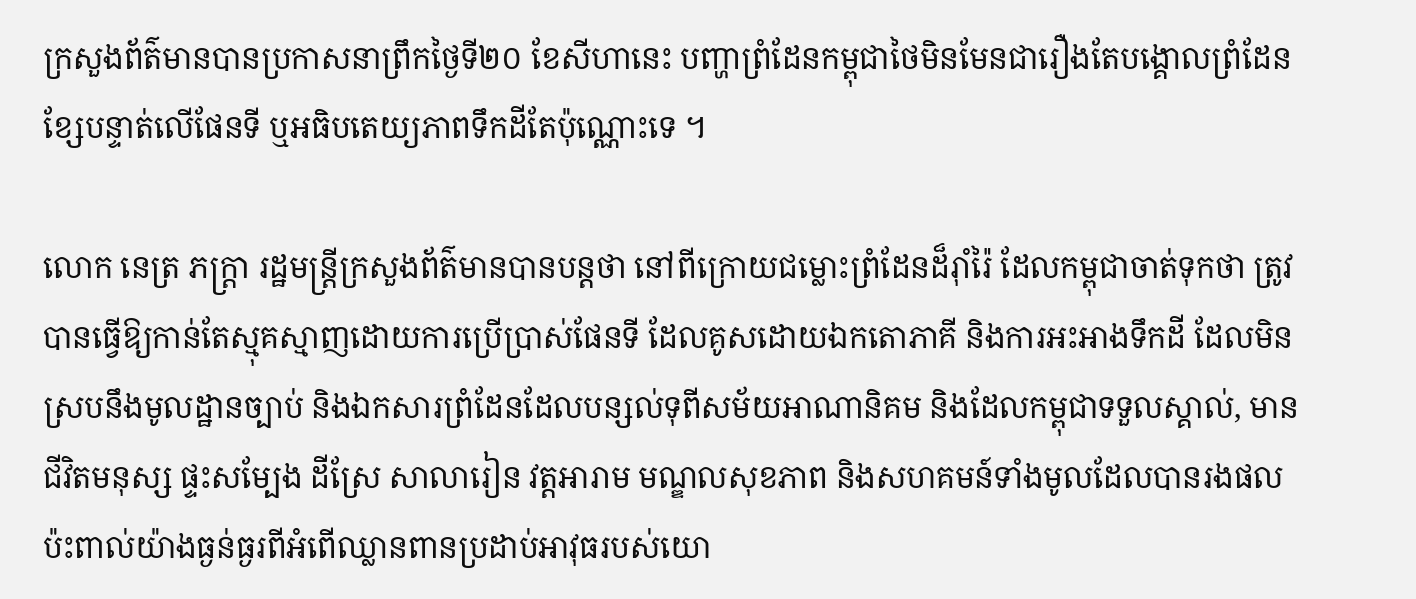ក្រសួងព័ត៌មានបានប្រកាសនាព្រឹកថ្ងៃទី២០ ខែសីហានេះ បញ្ហាព្រំដែនកម្ពុជាថៃមិនមែនជារឿងតែបង្គោលព្រំដែន ខ្សែបន្ទាត់លើផែនទី ឬអធិបតេយ្យភាពទឹកដីតែប៉ុណ្ណោះទេ ។

លោក នេត្រ ភក្ត្រា រដ្ឋមន្ត្រីក្រសួងព័ត៌មានបានបន្តថា នៅពីក្រោយជម្លោះព្រំដែនដ៏រ៉ាំរ៉ៃ ដែលកម្ពុជាចាត់ទុកថា ត្រូវបានធ្វើឱ្យកាន់តែស្មុគស្មាញដោយការប្រើប្រាស់ផែនទី ដែលគូសដោយឯកតោភាគី និងការអះអាងទឹកដី ដែលមិនស្របនឹងមូលដ្ឋានច្បាប់ និងឯកសារព្រំដែនដែលបន្សល់ទុពីសម័យអាណានិគម និងដែលកម្ពុជាទទួលស្គាល់, មានជីវិតមនុស្ស ផ្ទះសម្បែង ដីស្រែ សាលារៀន វត្តអារាម មណ្ឌលសុខភាព និងសហគមន៍ទាំងមូលដែលបានរងផលប៉ះពាល់យ៉ាងធ្ងន់ធ្ងរពីអំពើឈ្លានពានប្រដាប់អាវុធរបស់យោ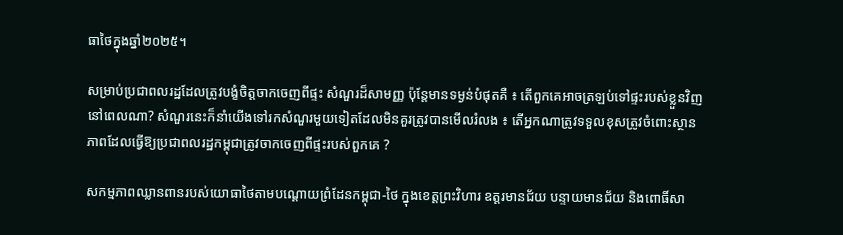ធាថៃក្នុងឆ្នាំ២០២៥។

សម្រាប់ប្រជាពលរដ្ឋដែលត្រូវបង្ខំចិត្តចាកចេញពីផ្ទះ សំណួរដ៏សាមញ្ញ ប៉ុន្តែមានទម្ងន់បំផុតគឺ ៖ តើពួកគេអាចត្រឡប់ទៅផ្ទះរបស់ខ្លួនវិញនៅពេលណា? សំណួរនេះក៏នាំយើងទៅរកសំណួរមួយទៀតដែលមិនគួរត្រូវបានមើលរំលង ៖ តើអ្នកណាត្រូវទទួលខុសត្រូវចំពោះស្ថានភាពដែលធ្វើឱ្យប្រជាពលរដ្ឋកម្ពុជាត្រូវចាកចេញពីផ្ទះរបស់ពួកគេ ?

សកម្មភាពឈ្លានពានរបស់យោធាថៃតាមបណ្តោយព្រំដែនកម្ពុជា-ថៃ ក្នុងខេត្តព្រះវិហារ ឧត្តរមានជ័យ បន្ទាយមានជ័យ និងពោធិ៍សា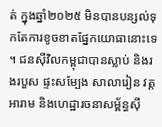ត់ ក្នុងឆ្នាំ២០២៥ មិនបានបន្សល់ទុកតែការខូចខាតផ្នែកយោធានោះទេ។ ជនស៊ីវិលកម្ពុជាបានស្លាប់ និងរងរបួស ផ្ទះសម្បែង សាលារៀន វត្តអារាម និងហេដ្ឋារចនាសម្ព័ន្ធស៊ី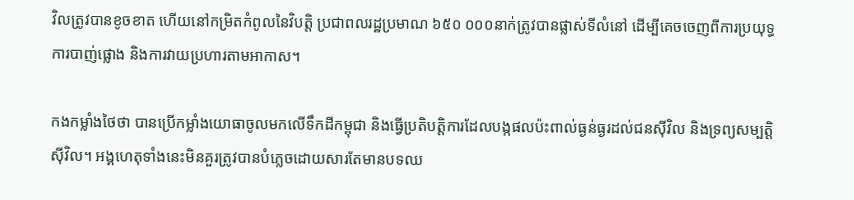វិលត្រូវបានខូចខាត ហើយនៅកម្រិតកំពូលនៃវិបត្តិ ប្រជាពលរដ្ឋប្រមាណ ៦៥០ ០០០នាក់ត្រូវបានផ្លាស់ទីលំនៅ ដើម្បីគេចចេញពីការប្រយុទ្ធ ការបាញ់ផ្លោង និងការវាយប្រហារតាមអាកាស។

កងកម្លាំងថៃថា បានប្រើកម្លាំងយោធាចូលមកលើទឹកដីកម្ពុជា និងធ្វើប្រតិបត្តិការដែលបង្កផលប៉ះពាល់ធ្ងន់ធ្ងរដល់ជនស៊ីវិល និងទ្រព្យសម្បត្តិស៊ីវិល។ អង្គហេតុទាំងនេះមិនគួរត្រូវបានបំភ្លេចដោយសារតែមានបទឈ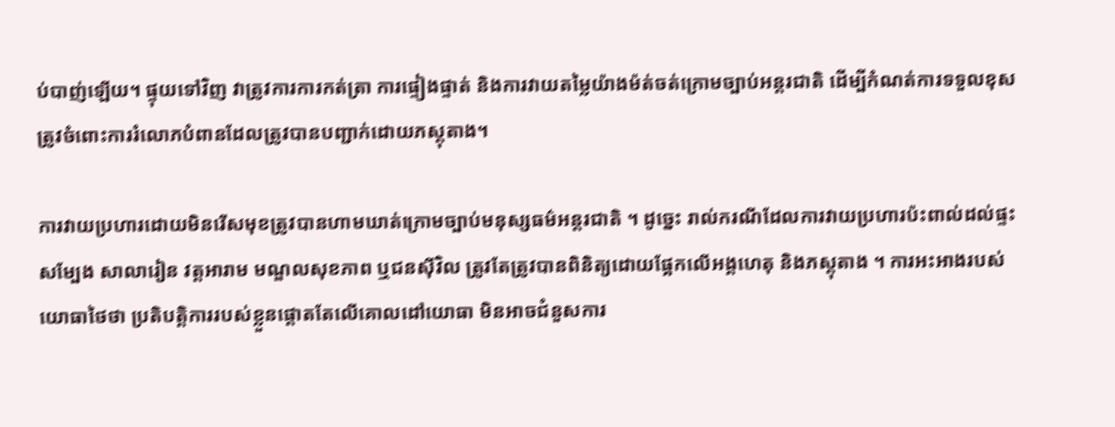ប់បាញ់ឡើយ។ ផ្ទុយទៅវិញ វាត្រូវការការកត់ត្រា ការផ្ទៀងផ្ទាត់ និងការវាយតម្លៃយ៉ាងម៉ត់ចត់ក្រោមច្បាប់អន្តរជាតិ ដើម្បីកំណត់ការទទួលខុសត្រូវចំពោះការរំលោភបំពានដែលត្រូវបានបញ្ជាក់ដោយភស្តុតាង។

ការវាយប្រហារដោយមិនរើសមុខត្រូវបានហាមឃាត់ក្រោមច្បាប់មនុស្សធម៌អន្តរជាតិ ។ ដូច្នេះ រាល់ករណីដែលការវាយប្រហារប៉ះពាល់ដល់ផ្ទះសម្បែង សាលារៀន វត្តអារាម មណ្ឌលសុខភាព ឬជនស៊ីវិល ត្រូវតែត្រូវបានពិនិត្យដោយផ្អែកលើអង្គហេតុ និងភស្តុតាង ។ ការអះអាងរបស់យោធាថៃថា ប្រតិបត្តិការរបស់ខ្លួនផ្តោតតែលើគោលដៅយោធា មិនអាចជំនួសការ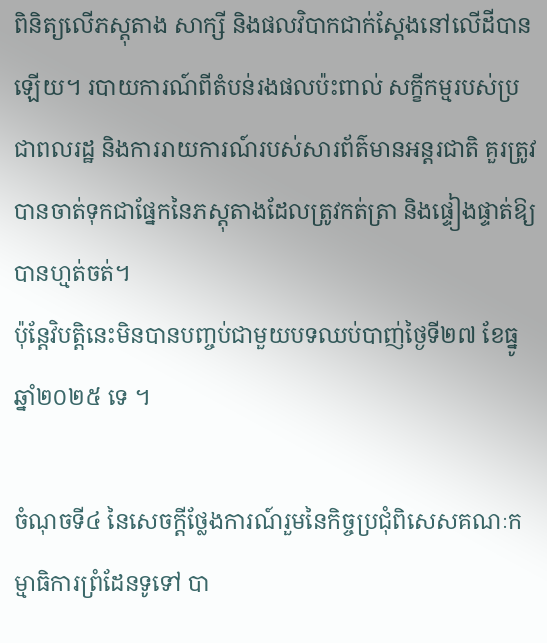ពិនិត្យលើភស្តុតាង សាក្សី និងផលវិបាកជាក់ស្តែងនៅលើដីបានឡើយ។ របាយការណ៍ពីតំបន់រងផលប៉ះពាល់ សក្ខីកម្មរបស់ប្រជាពលរដ្ឋ និងការរាយការណ៍របស់សារព័ត៌មានអន្តរជាតិ គួរត្រូវបានចាត់ទុកជាផ្នែកនៃភស្តុតាងដែលត្រូវកត់ត្រា និងផ្ទៀងផ្ទាត់ឱ្យបានហ្មត់ចត់។
ប៉ុន្តែវិបត្តិនេះមិនបានបញ្ចប់ជាមួយបទឈប់បាញ់ថ្ងៃទី២៧ ខែធ្នូ ឆ្នាំ២០២៥ ទេ ។

ចំណុចទី៤ នៃសេចក្តីថ្លែងការណ៍រួមនៃកិច្ចប្រជុំពិសេសគណៈកម្មាធិការព្រំដែនទូទៅ បា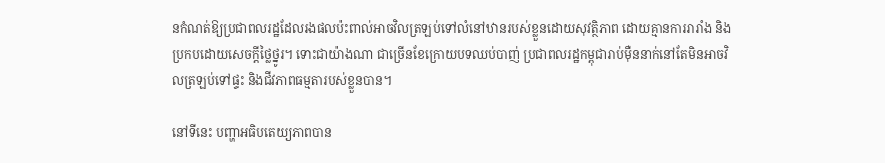នកំណត់ឱ្យប្រជាពលរដ្ឋដែលរងផលប៉ះពាល់អាចវិលត្រឡប់ទៅលំនៅឋានរបស់ខ្លួនដោយសុវត្ថិភាព ដោយគ្មានការរារាំង និងប្រកបដោយសេចក្តីថ្លៃថ្នូរ។ ទោះជាយ៉ាងណា ជាច្រើនខែក្រោយបទឈប់បាញ់ ប្រជាពលរដ្ឋកម្ពុជារាប់ម៉ឺននាក់នៅតែមិនអាចវិលត្រឡប់ទៅផ្ទះ និងជីវភាពធម្មតារបស់ខ្លួនបាន។

នៅទីនេះ បញ្ហាអធិបតេយ្យភាពបាន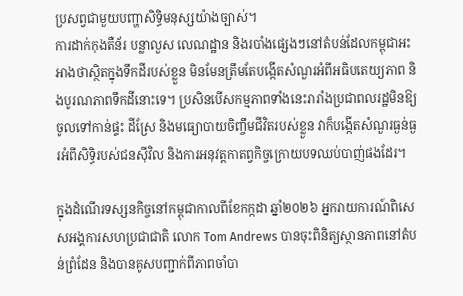ប្រសព្វជាមួយបញ្ហាសិទ្ធិមនុស្សយ៉ាងច្បាស់។
ការដាក់កុងតឺន័រ បន្លាលួស លេណដ្ឋាន និងរបាំងផ្សេងៗនៅតំបន់ដែលកម្ពុជាអះអាងថាស្ថិតក្នុងទឹកដីរបស់ខ្លួន មិនមែនត្រឹមតែបង្កើតសំណួរអំពីអធិបតេយ្យភាព និងបូរណភាពទឹកដីនោះទេ។ ប្រសិនបើសកម្មភាពទាំងនេះរារាំងប្រជាពលរដ្ឋមិនឱ្យចូលទៅកាន់ផ្ទះ ដីស្រែ និងមធ្យោបាយចិញ្ចឹមជីវិតរបស់ខ្លួន វាក៏បង្កើតសំណួរធ្ងន់ធ្ងរអំពីសិទ្ធិរបស់ជនស៊ីវិល និងការអនុវត្តកាតព្វកិច្ចក្រោយបទឈប់បាញ់ផងដែរ។

ក្នុងដំណើរទស្សនកិច្ចនៅកម្ពុជាកាលពីខែកក្កដា ឆ្នាំ២០២៦ អ្នករាយការណ៍ពិសេសអង្គការសហប្រជាជាតិ លោក Tom Andrews បានចុះពិនិត្យស្ថានភាពនៅតំបន់ព្រំដែន និងបានគូសបញ្ជាក់ពីភាពចាំបា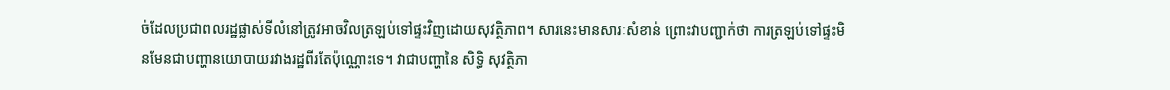ច់ដែលប្រជាពលរដ្ឋផ្លាស់ទីលំនៅត្រូវអាចវិលត្រឡប់ទៅផ្ទះវិញដោយសុវត្ថិភាព។ សារនេះមានសារៈសំខាន់ ព្រោះវាបញ្ជាក់ថា ការត្រឡប់ទៅផ្ទះមិនមែនជាបញ្ហានយោបាយរវាងរដ្ឋពីរតែប៉ុណ្ណោះទេ។ វាជាបញ្ហានៃ សិទ្ធិ សុវត្ថិភា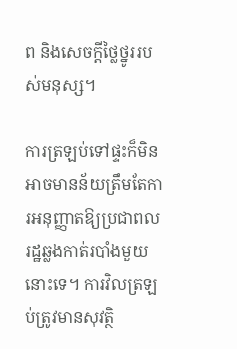ព និងសេចក្តីថ្លៃថ្នូររបស់មនុស្ស។

ការត្រឡប់ទៅផ្ទះក៏មិនអាចមានន័យត្រឹមតែការអនុញ្ញាតឱ្យប្រជាពលរដ្ឋឆ្លងកាត់របាំងមួយនោះទេ។ ការវិលត្រឡប់ត្រូវមានសុវត្ថិ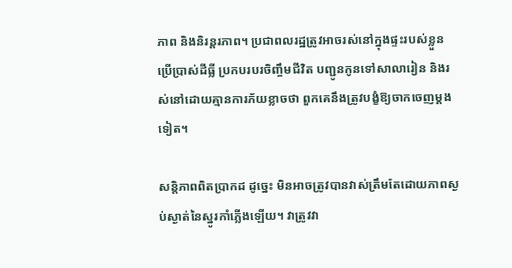ភាព និងនិរន្តរភាព។ ប្រជាពលរដ្ឋត្រូវអាចរស់នៅក្នុងផ្ទះរបស់ខ្លួន ប្រើប្រាស់ដីធ្លី ប្រកបរបរចិញ្ចឹមជីវិត បញ្ជូនកូនទៅសាលារៀន និងរស់នៅដោយគ្មានការភ័យខ្លាចថា ពួកគេនឹងត្រូវបង្ខំឱ្យចាកចេញម្តងទៀត។

សន្តិភាពពិតប្រាកដ ដូច្នេះ មិនអាចត្រូវបានវាស់ត្រឹមតែដោយភាពស្ងប់ស្ងាត់នៃស្នូរកាំភ្លើងឡើយ។ វាត្រូវវា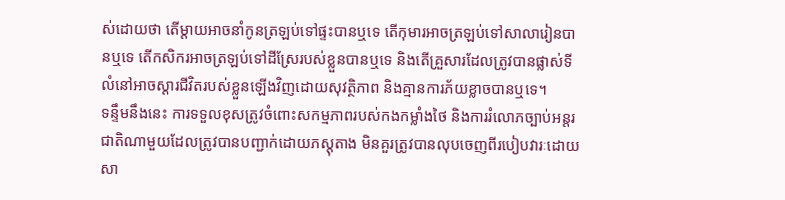ស់ដោយថា តើម្តាយអាចនាំកូនត្រឡប់ទៅផ្ទះបានឬទេ តើកុមារអាចត្រឡប់ទៅសាលារៀនបានឬទេ តើកសិករអាចត្រឡប់ទៅដីស្រែរបស់ខ្លួនបានឬទេ និងតើគ្រួសារដែលត្រូវបានផ្លាស់ទីលំនៅអាចស្តារជីវិតរបស់ខ្លួនឡើងវិញដោយសុវត្ថិភាព និងគ្មានការភ័យខ្លាចបានឬទេ។
ទន្ទឹមនឹងនេះ ការទទួលខុសត្រូវចំពោះសកម្មភាពរបស់កងកម្លាំងថៃ និងការរំលោភច្បាប់អន្តរជាតិណាមួយដែលត្រូវបានបញ្ជាក់ដោយភស្តុតាង មិនគួរត្រូវបានលុបចេញពីរបៀបវារៈដោយសា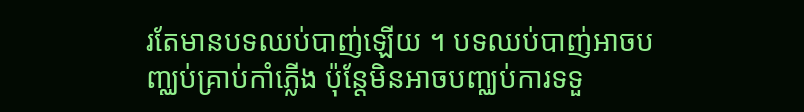រតែមានបទឈប់បាញ់ឡើយ ។ បទឈប់បាញ់អាចបញ្ឈប់គ្រាប់កាំភ្លើង ប៉ុន្តែមិនអាចបញ្ឈប់ការទទួ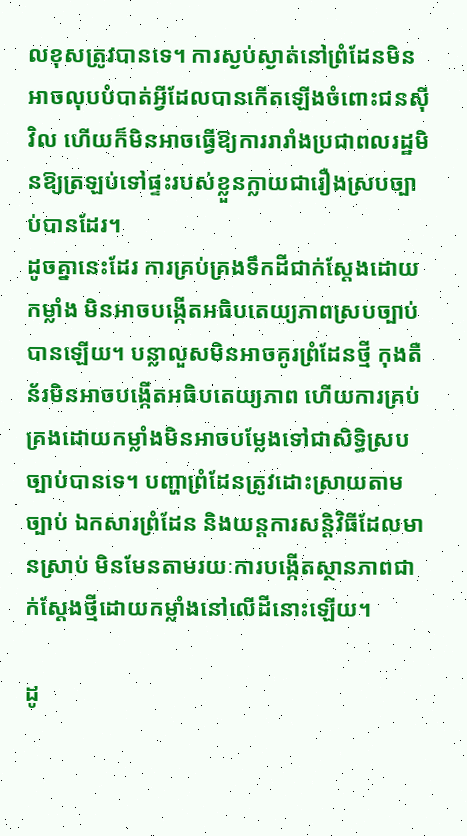លខុសត្រូវបានទេ។ ការស្ងប់ស្ងាត់នៅព្រំដែនមិនអាចលុបបំបាត់អ្វីដែលបានកើតឡើងចំពោះជនស៊ីវិល ហើយក៏មិនអាចធ្វើឱ្យការរារាំងប្រជាពលរដ្ឋមិនឱ្យត្រឡប់ទៅផ្ទះរបស់ខ្លួនក្លាយជារឿងស្របច្បាប់បានដែរ។
ដូចគ្នានេះដែរ ការគ្រប់គ្រងទឹកដីជាក់ស្តែងដោយកម្លាំង មិនអាចបង្កើតអធិបតេយ្យភាពស្របច្បាប់បានឡើយ។ បន្លាលួសមិនអាចគូរព្រំដែនថ្មី កុងតឺន័រមិនអាចបង្កើតអធិបតេយ្យភាព ហើយការគ្រប់គ្រងដោយកម្លាំងមិនអាចបម្លែងទៅជាសិទ្ធិស្របច្បាប់បានទេ។ បញ្ហាព្រំដែនត្រូវដោះស្រាយតាមច្បាប់ ឯកសារព្រំដែន និងយន្តការសន្តិវិធីដែលមានស្រាប់ មិនមែនតាមរយៈការបង្កើតស្ថានភាពជាក់ស្តែងថ្មីដោយកម្លាំងនៅលើដីនោះឡើយ។

ដូ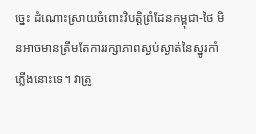ច្នេះ ដំណោះស្រាយចំពោះវិបត្តិព្រំដែនកម្ពុជា-ថៃ មិនអាចមានត្រឹមតែការរក្សាភាពស្ងប់ស្ងាត់នៃស្នូរកាំភ្លើងនោះទេ។ វាត្រូ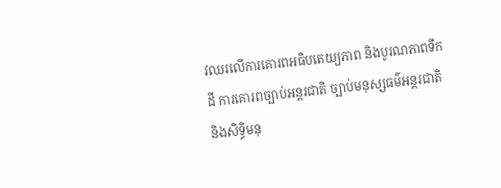វឈរលើការគោរពអធិបតេយ្យភាព និងបូរណភាពទឹកដី ការគោរពច្បាប់អន្តរជាតិ ច្បាប់មនុស្សធម៌អន្តរជាតិ និងសិទ្ធិមនុ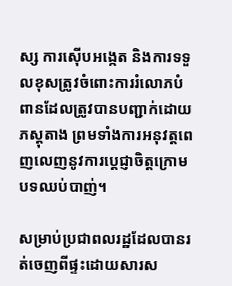ស្ស ការស៊ើបអង្កេត និងការទទួលខុសត្រូវចំពោះការរំលោភបំពានដែលត្រូវបានបញ្ជាក់ដោយភស្តុតាង ព្រមទាំងការអនុវត្តពេញលេញនូវការប្តេជ្ញាចិត្តក្រោមបទឈប់បាញ់។

សម្រាប់ប្រជាពលរដ្ឋដែលបានរត់ចេញពីផ្ទះដោយសារស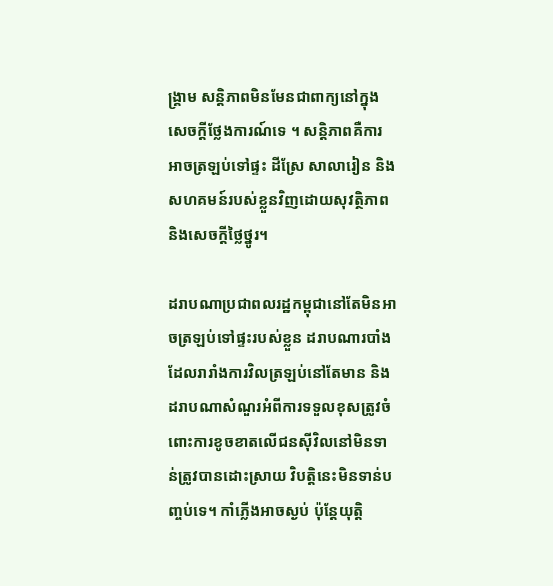ង្គ្រាម សន្តិភាពមិនមែនជាពាក្យនៅក្នុងសេចក្តីថ្លែងការណ៍ទេ ។ សន្តិភាពគឺការអាចត្រឡប់ទៅផ្ទះ ដីស្រែ សាលារៀន និងសហគមន៍របស់ខ្លួនវិញដោយសុវត្ថិភាព និងសេចក្តីថ្លៃថ្នូរ។

ដរាបណាប្រជាពលរដ្ឋកម្ពុជានៅតែមិនអាចត្រឡប់ទៅផ្ទះរបស់ខ្លួន ដរាបណារបាំងដែលរារាំងការវិលត្រឡប់នៅតែមាន និងដរាបណាសំណួរអំពីការទទួលខុសត្រូវចំពោះការខូចខាតលើជនស៊ីវិលនៅមិនទាន់ត្រូវបានដោះស្រាយ វិបត្តិនេះមិនទាន់បញ្ចប់ទេ។ កាំភ្លើងអាចស្ងប់ ប៉ុន្តែយុត្តិ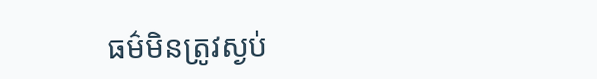ធម៌មិនត្រូវស្ងប់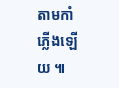តាមកាំភ្លើងឡើយ ៕